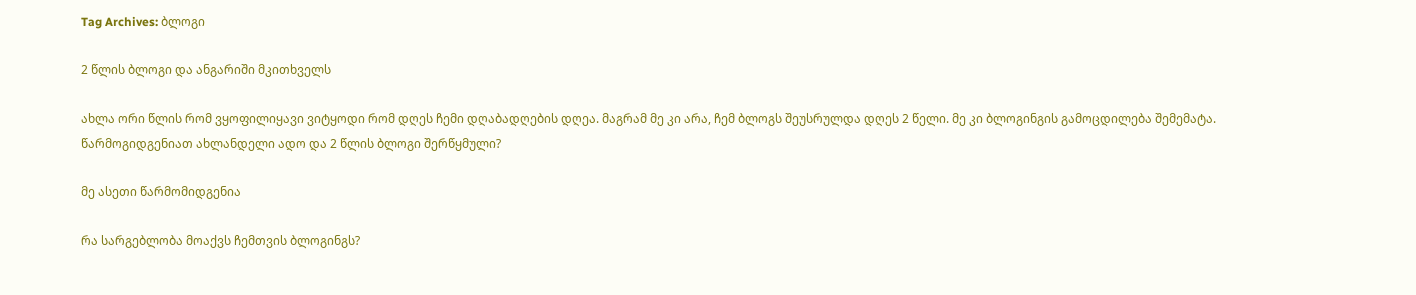Tag Archives: ბლოგი

2 წლის ბლოგი და ანგარიში მკითხველს

ახლა ორი წლის რომ ვყოფილიყავი ვიტყოდი რომ დღეს ჩემი დღაბადღების დღეა. მაგრამ მე კი არა, ჩემ ბლოგს შეუსრულდა დღეს 2 წელი. მე კი ბლოგინგის გამოცდილება შემემატა. წარმოგიდგენიათ ახლანდელი ადო და 2 წლის ბლოგი შერწყმული?

მე ასეთი წარმომიდგენია

რა სარგებლობა მოაქვს ჩემთვის ბლოგინგს?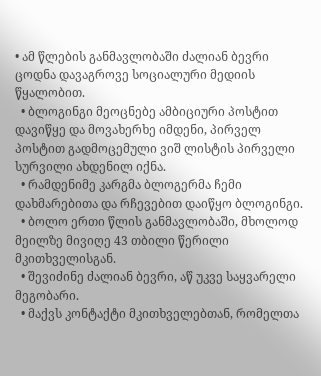• ამ წლების განმავლობაში ძალიან ბევრი ცოდნა დავაგროვე სოციალური მედიის წყალობით.
  • ბლოგინგი მეოცნებე ამბიციური პოსტით დავიწყე და მოვახერხე იმდენი, პირველ პოსტით გადმოცემული ვიშ ლისტის პირველი სურვილი ახდენილ იქნა.
  • რამდენიმე კარგმა ბლოგერმა ჩემი დახმარებითა და რჩევებით დაიწყო ბლოგინგი.
  • ბოლო ერთი წლის განმავლობაში, მხოლოდ მეილზე მივიღე 43 თბილი წერილი მკითხველისგან.
  • შევიძინე ძალიან ბევრი, აწ უკვე საყვარელი მეგობარი.
  • მაქვს კონტაქტი მკითხველებთან, რომელთა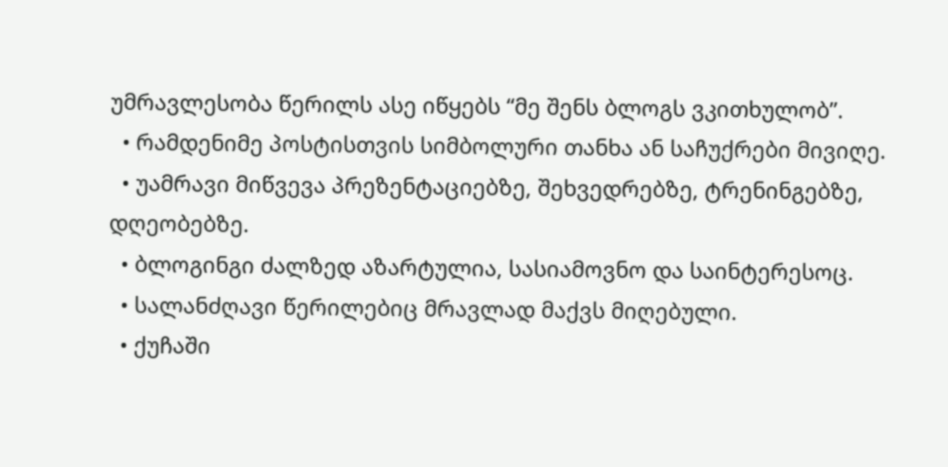უმრავლესობა წერილს ასე იწყებს “მე შენს ბლოგს ვკითხულობ”.
  • რამდენიმე პოსტისთვის სიმბოლური თანხა ან საჩუქრები მივიღე.
  • უამრავი მიწვევა პრეზენტაციებზე, შეხვედრებზე, ტრენინგებზე, დღეობებზე.
  • ბლოგინგი ძალზედ აზარტულია, სასიამოვნო და საინტერესოც.
  • სალანძღავი წერილებიც მრავლად მაქვს მიღებული.
  • ქუჩაში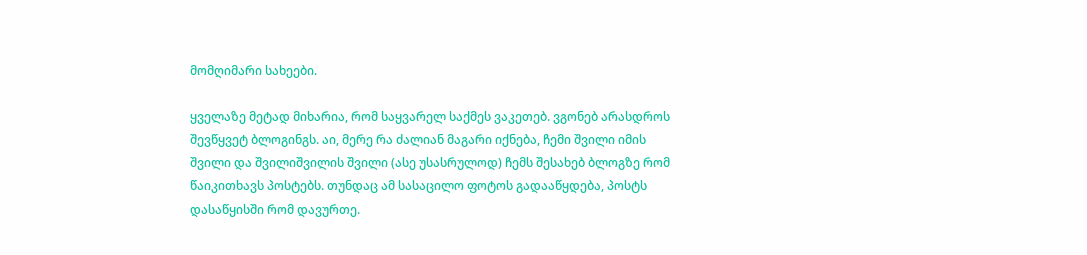მომღიმარი სახეები.

ყველაზე მეტად მიხარია, რომ საყვარელ საქმეს ვაკეთებ. ვგონებ არასდროს შევწყვეტ ბლოგინგს. აი, მერე რა ძალიან მაგარი იქნება, ჩემი შვილი იმის შვილი და შვილიშვილის შვილი (ასე უსასრულოდ) ჩემს შესახებ ბლოგზე რომ წაიკითხავს პოსტებს. თუნდაც ამ სასაცილო ფოტოს გადააწყდება, პოსტს დასაწყისში რომ დავურთე.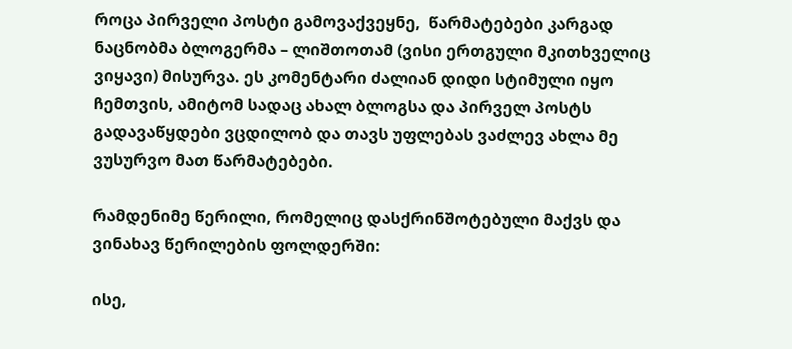როცა პირველი პოსტი გამოვაქვეყნე,  წარმატებები კარგად ნაცნობმა ბლოგერმა – ლიშთოთამ (ვისი ერთგული მკითხველიც ვიყავი) მისურვა. ეს კომენტარი ძალიან დიდი სტიმული იყო ჩემთვის, ამიტომ სადაც ახალ ბლოგსა და პირველ პოსტს გადავაწყდები ვცდილობ და თავს უფლებას ვაძლევ ახლა მე ვუსურვო მათ წარმატებები.

რამდენიმე წერილი, რომელიც დასქრინშოტებული მაქვს და ვინახავ წერილების ფოლდერში:

ისე,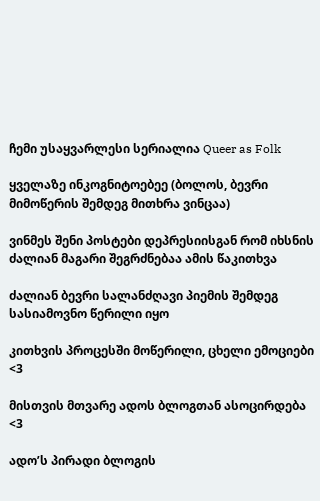ჩემი უსაყვარლესი სერიალია Queer as Folk

ყველაზე ინკოგნიტოებეე (ბოლოს, ბევრი მიმოწერის შემდეგ მითხრა ვინცაა)

ვინმეს შენი პოსტები დეპრესიისგან რომ იხსნის ძალიან მაგარი შეგრძნებაა ამის წაკითხვა

ძალიან ბევრი სალანძღავი პიემის შემდეგ სასიამოვნო წერილი იყო

კითხვის პროცესში მოწერილი, ცხელი ემოციები <3

მისთვის მთვარე ადოს ბლოგთან ასოცირდება <3

ადო’ს პირადი ბლოგის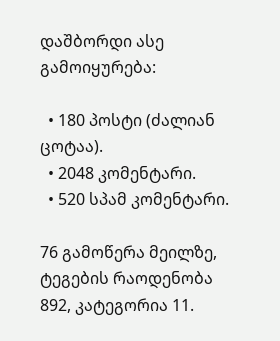დაშბორდი ასე გამოიყურება:

  • 180 პოსტი (ძალიან ცოტაა).
  • 2048 კომენტარი.
  • 520 სპამ კომენტარი.

76 გამოწერა მეილზე, ტეგების რაოდენობა 892, კატეგორია 11.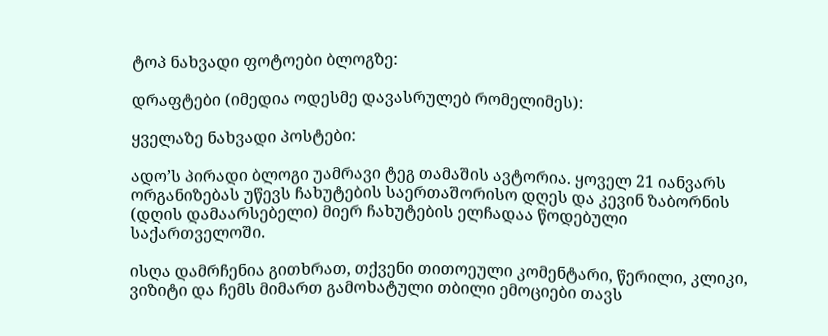ტოპ ნახვადი ფოტოები ბლოგზე:

დრაფტები (იმედია ოდესმე დავასრულებ რომელიმეს):

ყველაზე ნახვადი პოსტები:

ადო’ს პირადი ბლოგი უამრავი ტეგ თამაშის ავტორია. ყოველ 21 იანვარს ორგანიზებას უწევს ჩახუტების საერთაშორისო დღეს და კევინ ზაბორნის (დღის დამაარსებელი) მიერ ჩახუტების ელჩადაა წოდებული საქართველოში.

ისღა დამრჩენია გითხრათ, თქვენი თითოეული კომენტარი, წერილი, კლიკი, ვიზიტი და ჩემს მიმართ გამოხატული თბილი ემოციები თავს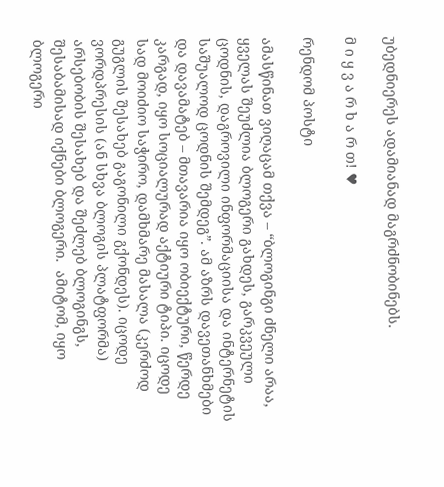უბედნიერეს ადამიანად მაგრძნობინებს.

მ ი ყ ვ ა რ ხ ა რ თ! ♥

რენდომ პოსტი

ამასწინათ ვიღაცამ თქვა – “ბლოგინგი ძნელი არაა, ყველას შეუძლია ბლოგერი გახდეს, გარკვეული ცოდნის, დაგროვილი ინფორმაციისა და ინტერნეტის საშუალოდ ცოდნის შემდეგ”. ამ აზრს დავეთანხმები და დავამატებ – მთავარია იყო ობიექტური, წერდე კარგად, იყო სოციალურად აქტიური ტიპი. იცოდე სად მოიძიო საჭირო, დამხმარე მასალა (კერძოდ გუგლის შესახებ გაგონილი გქონდეს). იცოდე ვორდპრესის (ან სხვა ბლოგის პლატფორმა) არსებობის შესახებ და შეძლებ ბლოგინგს, შესაბამისად იქნები ბლოგერი.  ამიტომ, იყო ბლოგერი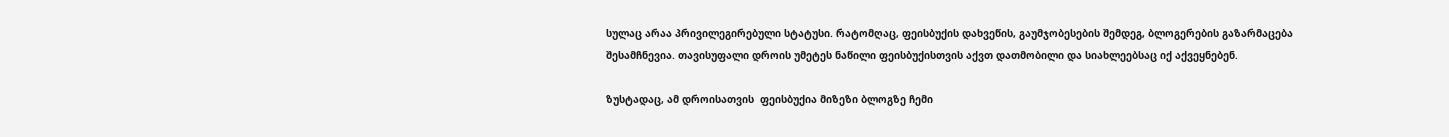სულაც არაა პრივილეგირებული სტატუსი. რატომღაც, ფეისბუქის დახვეწის, გაუმჯობესების შემდეგ, ბლოგერების გაზარმაცება შესამჩნევია. თავისუფალი დროის უმეტეს ნაწილი ფეისბუქისთვის აქვთ დათმობილი და სიახლეებსაც იქ აქვეყნებენ.

ზუსტადაც, ამ დროისათვის  ფეისბუქია მიზეზი ბლოგზე ჩემი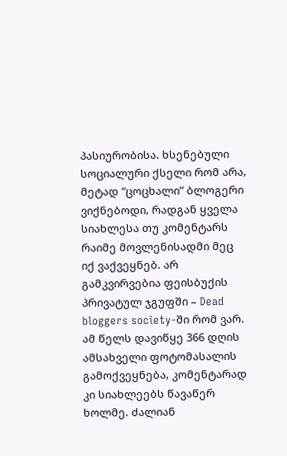პასიურობისა. ხსენებული სოციალური ქსელი რომ არა, მეტად “ცოცხალი” ბლოგერი ვიქნებოდი, რადგან ყველა სიახლესა თუ კომენტარს რაიმე მოვლენისადმი მეც იქ ვაქვეყნებ. არ გამკვირვებია ფეისბუქის პრივატულ ჯგუფში – Dead bloggers society-ში რომ ვარ. ამ წელს დავიწყე 366 დღის ამსახველი ფოტომასალის გამოქვეყნება, კომენტარად კი სიახლეებს წავაწერ ხოლმე. ძალიან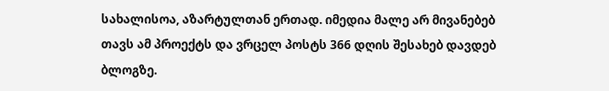სახალისოა, აზარტულთან ერთად. იმედია მალე არ მივანებებ თავს ამ პროექტს და ვრცელ პოსტს 366 დღის შესახებ დავდებ ბლოგზე.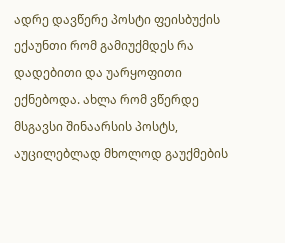ადრე დავწერე პოსტი ფეისბუქის ექაუნთი რომ გამიუქმდეს რა დადებითი და უარყოფითი ექნებოდა. ახლა რომ ვწერდე მსგავსი შინაარსის პოსტს, აუცილებლად მხოლოდ გაუქმების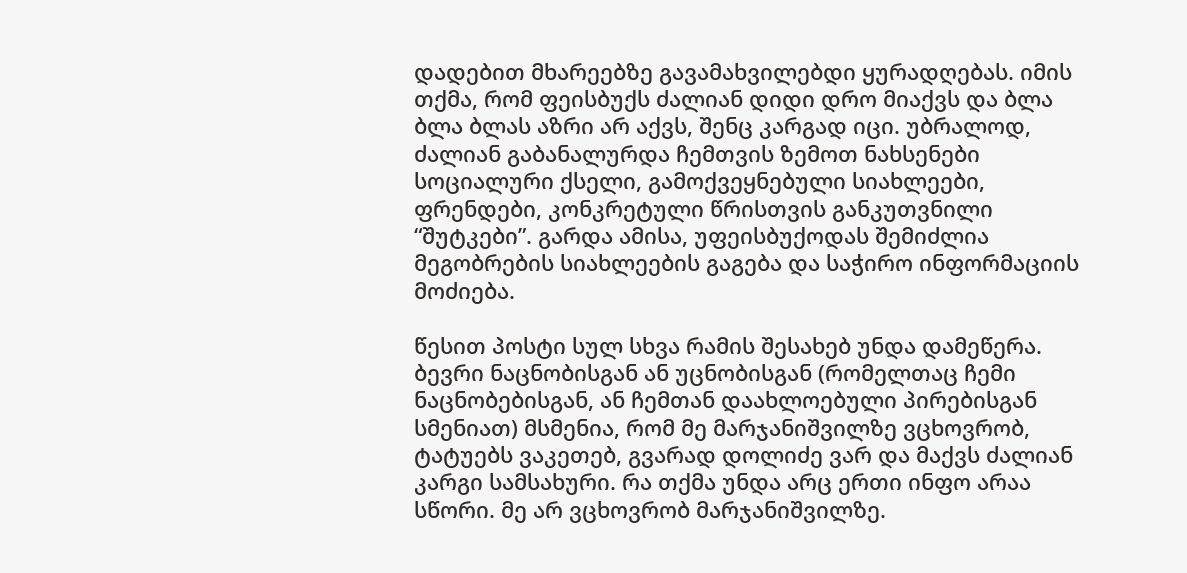დადებით მხარეებზე გავამახვილებდი ყურადღებას. იმის თქმა, რომ ფეისბუქს ძალიან დიდი დრო მიაქვს და ბლა ბლა ბლას აზრი არ აქვს, შენც კარგად იცი. უბრალოდ, ძალიან გაბანალურდა ჩემთვის ზემოთ ნახსენები სოციალური ქსელი, გამოქვეყნებული სიახლეები, ფრენდები, კონკრეტული წრისთვის განკუთვნილი “შუტკები”. გარდა ამისა, უფეისბუქოდას შემიძლია მეგობრების სიახლეების გაგება და საჭირო ინფორმაციის მოძიება.

წესით პოსტი სულ სხვა რამის შესახებ უნდა დამეწერა. ბევრი ნაცნობისგან ან უცნობისგან (რომელთაც ჩემი ნაცნობებისგან, ან ჩემთან დაახლოებული პირებისგან სმენიათ) მსმენია, რომ მე მარჯანიშვილზე ვცხოვრობ, ტატუებს ვაკეთებ, გვარად დოლიძე ვარ და მაქვს ძალიან კარგი სამსახური. რა თქმა უნდა არც ერთი ინფო არაა სწორი. მე არ ვცხოვრობ მარჯანიშვილზე.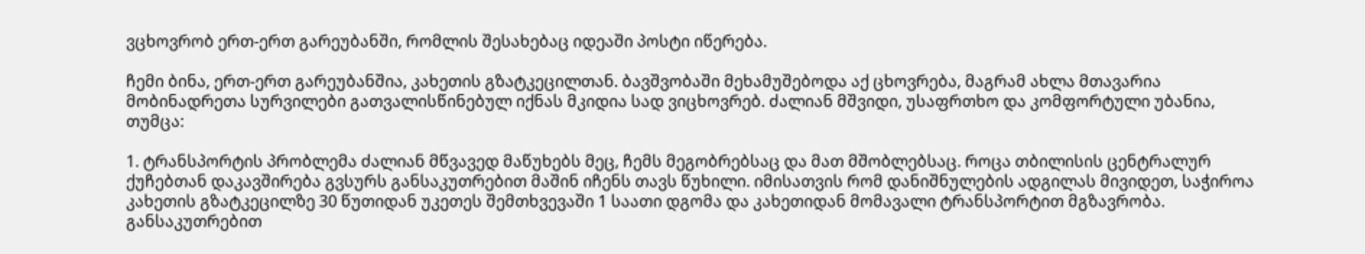ვცხოვრობ ერთ-ერთ გარეუბანში, რომლის შესახებაც იდეაში პოსტი იწერება.

ჩემი ბინა, ერთ-ერთ გარეუბანშია, კახეთის გზატკეცილთან. ბავშვობაში მეხამუშებოდა აქ ცხოვრება, მაგრამ ახლა მთავარია მობინადრეთა სურვილები გათვალისწინებულ იქნას მკიდია სად ვიცხოვრებ. ძალიან მშვიდი, უსაფრთხო და კომფორტული უბანია, თუმცა:

1. ტრანსპორტის პრობლემა ძალიან მწვავედ მაწუხებს მეც, ჩემს მეგობრებსაც და მათ მშობლებსაც. როცა თბილისის ცენტრალურ ქუჩებთან დაკავშირება გვსურს განსაკუთრებით მაშინ იჩენს თავს წუხილი. იმისათვის რომ დანიშნულების ადგილას მივიდეთ, საჭიროა კახეთის გზატკეცილზე 30 წუთიდან უკეთეს შემთხვევაში 1 საათი დგომა და კახეთიდან მომავალი ტრანსპორტით მგზავრობა. განსაკუთრებით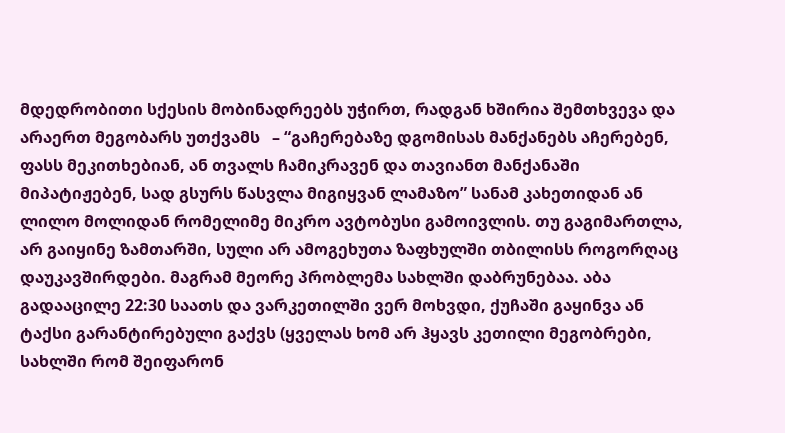მდედრობითი სქესის მობინადრეებს უჭირთ, რადგან ხშირია შემთხვევა და არაერთ მეგობარს უთქვამს   – “გაჩერებაზე დგომისას მანქანებს აჩერებენ, ფასს მეკითხებიან, ან თვალს ჩამიკრავენ და თავიანთ მანქანაში მიპატიჟებენ, სად გსურს წასვლა მიგიყვან ლამაზო” სანამ კახეთიდან ან ლილო მოლიდან რომელიმე მიკრო ავტობუსი გამოივლის. თუ გაგიმართლა, არ გაიყინე ზამთარში, სული არ ამოგეხუთა ზაფხულში თბილისს როგორღაც დაუკავშირდები. მაგრამ მეორე პრობლემა სახლში დაბრუნებაა. აბა გადააცილე 22:30 საათს და ვარკეთილში ვერ მოხვდი, ქუჩაში გაყინვა ან ტაქსი გარანტირებული გაქვს (ყველას ხომ არ ჰყავს კეთილი მეგობრები, სახლში რომ შეიფარონ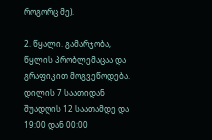როგორც მე).

2. წყალი. გამარჯობა, წყლის პრობლემაცაა და გრაფიკით მოგვეწოდება. დილის 7 საათიდან შუადღის 12 საათამდე და 19:00 დან 00:00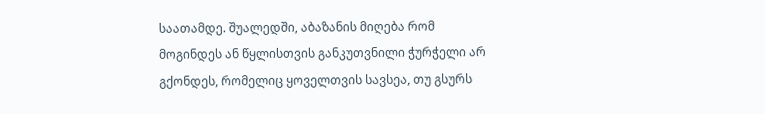საათამდე. შუალედში, აბაზანის მიღება რომ მოგინდეს ან წყლისთვის განკუთვნილი ჭურჭელი არ გქონდეს, რომელიც ყოველთვის სავსეა, თუ გსურს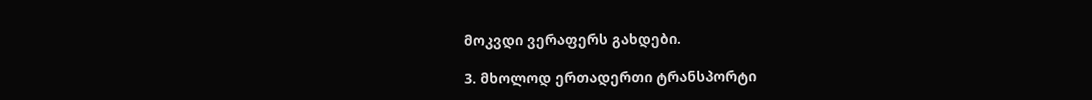მოკვდი ვერაფერს გახდები.

3. მხოლოდ ერთადერთი ტრანსპორტი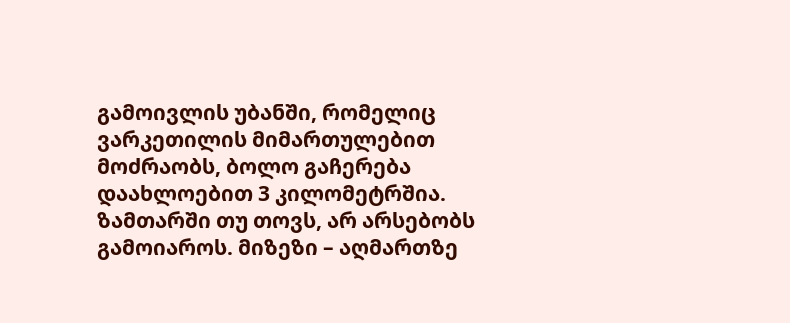გამოივლის უბანში, რომელიც ვარკეთილის მიმართულებით მოძრაობს, ბოლო გაჩერება დაახლოებით 3 კილომეტრშია. ზამთარში თუ თოვს, არ არსებობს გამოიაროს. მიზეზი – აღმართზე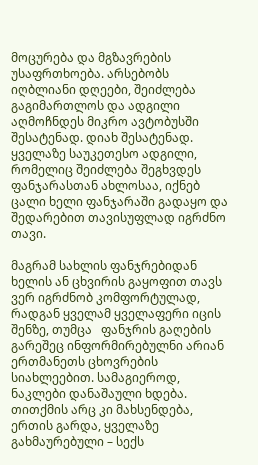მოცურება და მგზავრების უსაფრთხოება. არსებობს იღბლიანი დღეები, შეიძლება გაგიმართლოს და ადგილი აღმოჩნდეს მიკრო ავტობუსში შესატენად. დიახ შესატენად. ყველაზე საუკეთესო ადგილი, რომელიც შეიძლება შეგხვდეს ფანჯარასთან ახლოსაა, იქნებ ცალი ხელი ფანჯარაში გადაყო და შედარებით თავისუფლად იგრძნო თავი.

მაგრამ სახლის ფანჯრებიდან ხელის ან ცხვირის გაყოფით თავს ვერ იგრძნობ კომფორტულად, რადგან ყველამ ყველაფერი იცის შენზე, თუმცა   ფანჯრის გაღების გარეშეც ინფორმირებულნი არიან ერთმანეთს ცხოვრების სიახლეებით. სამაგიეროდ, ნაკლები დანაშაული ხდება. თითქმის არც კი მახსენდება, ერთის გარდა, ყველაზე გახმაურებული – სექს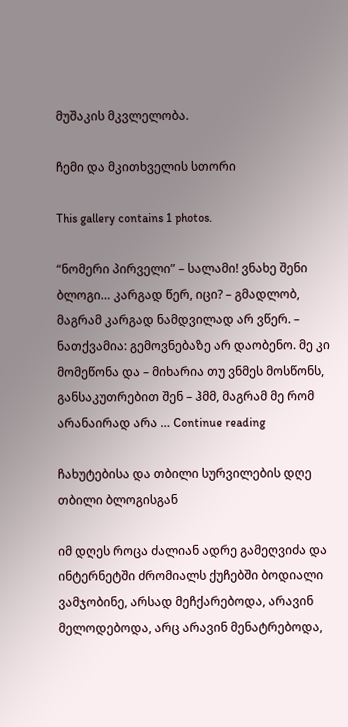მუშაკის მკვლელობა.

ჩემი და მკითხველის სთორი

This gallery contains 1 photos.

“ნომერი პირველი” – სალამი! ვნახე შენი ბლოგი… კარგად წერ, იცი? – გმადლობ, მაგრამ კარგად ნამდვილად არ ვწერ. – ნათქვამია: გემოვნებაზე არ დაობენო. მე კი მომეწონა და – მიხარია თუ ვნმეს მოსწონს, განსაკუთრებით შენ – ჰმმ, მაგრამ მე რომ არანაირად არა … Continue reading

ჩახუტებისა და თბილი სურვილების დღე თბილი ბლოგისგან

იმ დღეს როცა ძალიან ადრე გამეღვიძა და ინტერნეტში ძრომიალს ქუჩებში ბოდიალი ვამჯობინე, არსად მეჩქარებოდა, არავინ მელოდებოდა, არც არავინ მენატრებოდა,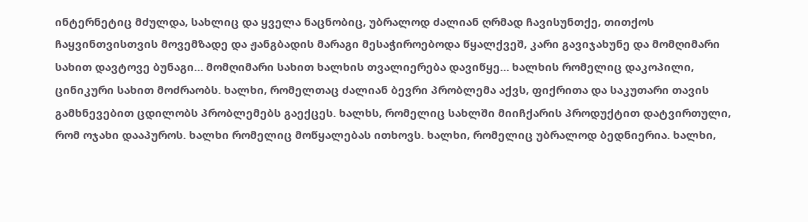ინტერნეტიც მძულდა, სახლიც და ყველა ნაცნობიც, უბრალოდ ძალიან ღრმად ჩავისუნთქე, თითქოს ჩაყვინთვისთვის მოვემზადე და ჟანგბადის მარაგი მესაჭიროებოდა წყალქვეშ, კარი გავიჯახუნე და მომღიმარი სახით დავტოვე ბუნაგი… მომღიმარი სახით ხალხის თვალიერება დავიწყე… ხალხის რომელიც დაკოპილი, ცინიკური სახით მოძრაობს. ხალხი, რომელთაც ძალიან ბევრი პრობლემა აქვს, ფიქრითა და საკუთარი თავის გამხნევებით ცდილობს პრობლემებს გაექცეს. ხალხს, რომელიც სახლში მიიჩქარის პროდუქტით დატვირთული, რომ ოჯახი დააპუროს. ხალხი რომელიც მოწყალებას ითხოვს. ხალხი, რომელიც უბრალოდ ბედნიერია. ხალხი,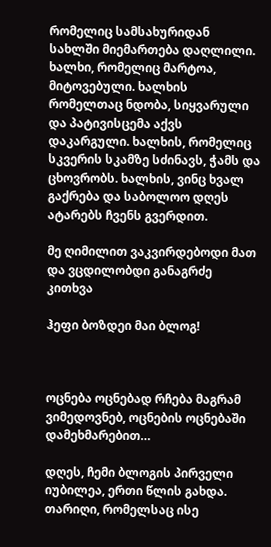რომელიც სამსახურიდან სახლში მიემართება დაღლილი. ხალხი, რომელიც მარტოა, მიტოვებული. ხალხის რომელთაც ნდობა, სიყვარული და პატივისცემა აქვს დაკარგული. ხალხის, რომელიც სკვერის სკამზე სძინავს, ჭამს და ცხოვრობს. ხალხის, ვინც ხვალ გაქრება და საბოლოო დღეს ატარებს ჩვენს გვერდით.

მე ღიმილით ვაკვირდებოდი მათ და ვცდილობდი განაგრძე კითხვა

ჰეფი ბოზდეი მაი ბლოგ!



ოცნება ოცნებად რჩება მაგრამ ვიმედოვნებ, ოცნების ოცნებაში დამეხმარებით…

დღეს, ჩემი ბლოგის პირველი იუბილეა, ერთი წლის გახდა. თარიღი, რომელსაც ისე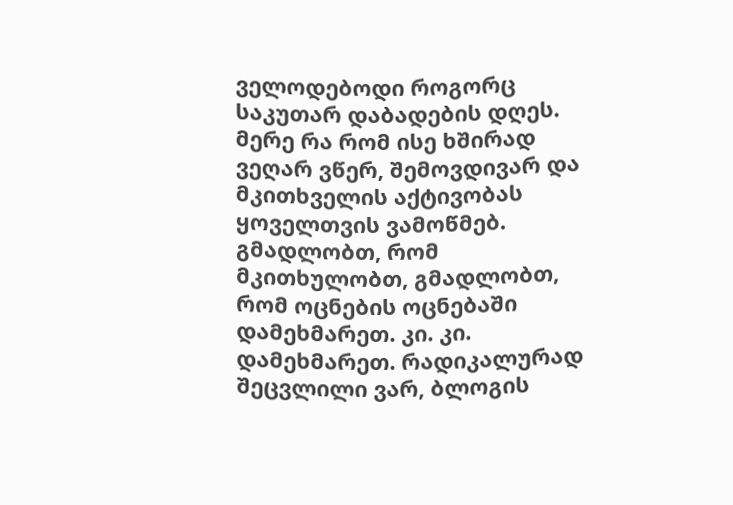ველოდებოდი როგორც საკუთარ დაბადების დღეს. მერე რა რომ ისე ხშირად ვეღარ ვწერ, შემოვდივარ და მკითხველის აქტივობას ყოველთვის ვამოწმებ. გმადლობთ, რომ მკითხულობთ, გმადლობთ, რომ ოცნების ოცნებაში დამეხმარეთ. კი. კი. დამეხმარეთ. რადიკალურად შეცვლილი ვარ, ბლოგის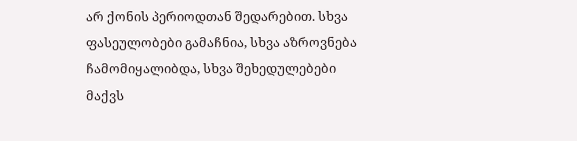არ ქონის პერიოდთან შედარებით. სხვა ფასეულობები გამაჩნია, სხვა აზროვნება ჩამომიყალიბდა, სხვა შეხედულებები მაქვს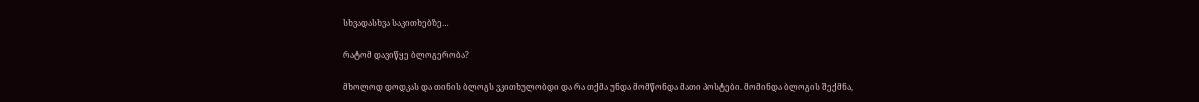სხვადასხვა საკითხებზე…

რატომ დავიწყე ბლოგერობა?

მხოლოდ დოდკას და თინის ბლოგს ვკითხულობდი და რა თქმა უნდა მომწონდა მათი პოსტები. მომინდა ბლოგის შექმნა,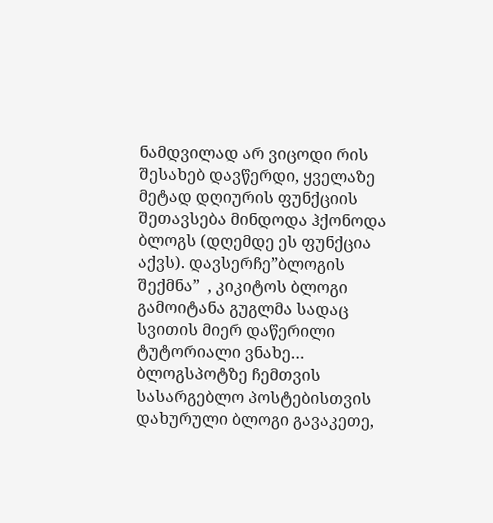ნამდვილად არ ვიცოდი რის შესახებ დავწერდი, ყველაზე მეტად დღიურის ფუნქციის შეთავსება მინდოდა ჰქონოდა ბლოგს (დღემდე ეს ფუნქცია აქვს). დავსერჩე”ბლოგის შექმნა”  , კიკიტოს ბლოგი გამოიტანა გუგლმა სადაც სვითის მიერ დაწერილი ტუტორიალი ვნახე… ბლოგსპოტზე ჩემთვის სასარგებლო პოსტებისთვის დახურული ბლოგი გავაკეთე,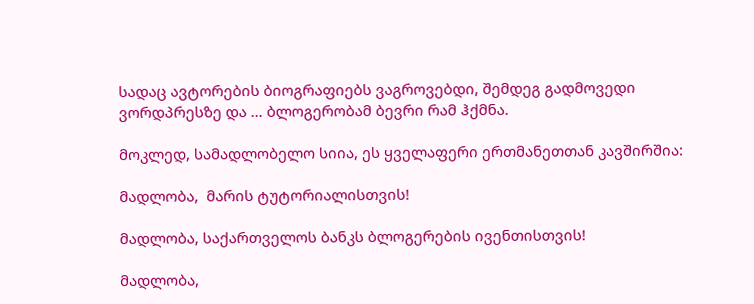სადაც ავტორების ბიოგრაფიებს ვაგროვებდი, შემდეგ გადმოვედი ვორდპრესზე და … ბლოგერობამ ბევრი რამ ჰქმნა.

მოკლედ, სამადლობელო სიია, ეს ყველაფერი ერთმანეთთან კავშირშია:

მადლობა,  მარის ტუტორიალისთვის!

მადლობა, საქართველოს ბანკს ბლოგერების ივენთისთვის!

მადლობა,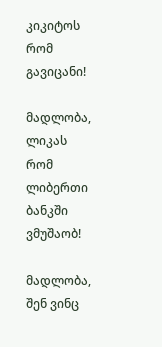კიკიტოს რომ გავიცანი!

მადლობა, ლიკას რომ ლიბერთი ბანკში ვმუშაობ!

მადლობა, შენ ვინც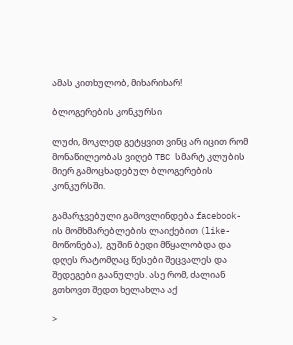ამას კითხულობ, მიხარიხარ!

ბლოგერების კონკურსი

ლუძი, მოკლედ გეტყვით ვინც არ იცით რომ მონაწილეობას ვიღებ TBC სმარტ კლუბის მიერ გამოცხადებულ ბლოგერების კონკურსში.

გამარჯვებული გამოვლინდება facebook-ის მომხმარებლების ლაიქებით (like-მოწონება),  გუშინ ბედი მწყალობდა და  დღეს რატომღაც წესები შეცვალეს და შედეგები გაანულეს. ასე რომ, ძალიან გთხოვთ შედთ ხელახლა აქ

>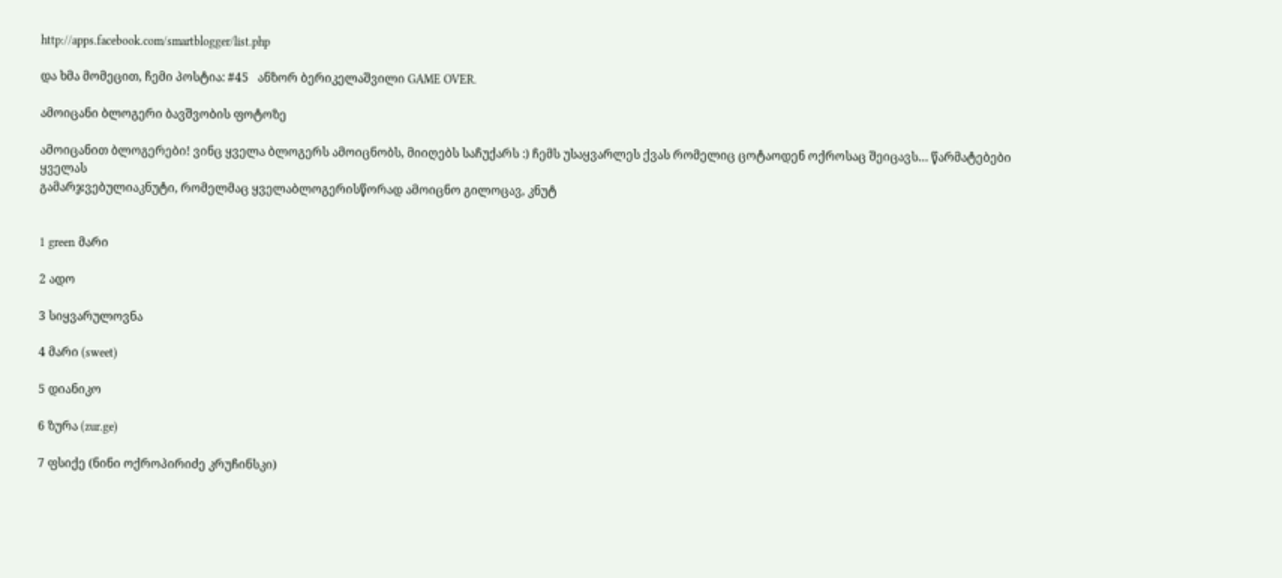http://apps.facebook.com/smartblogger/list.php

და ხმა მომეცით, ჩემი პოსტია: #45   ანზორ ბერიკელაშვილი GAME OVER.

ამოიცანი ბლოგერი ბავშვობის ფოტოზე

ამოიცანით ბლოგერები! ვინც ყველა ბლოგერს ამოიცნობს, მიიღებს საჩუქარს :) ჩემს უსაყვარლეს ქვას რომელიც ცოტაოდენ ოქროსაც შეიცავს… წარმატებები ყველას
გამარჯვებულიაკნუტი, რომელმაც ყველაბლოგერისწორად ამოიცნო გილოცავ, კნუტ


1 green მარი

2 ადო

3 სიყვარულოვნა

4 მარი (sweet)

5 დიანიკო

6 ზურა (zur.ge)

7 ფსიქე (ნინი ოქროპირიძე კრუჩინსკი)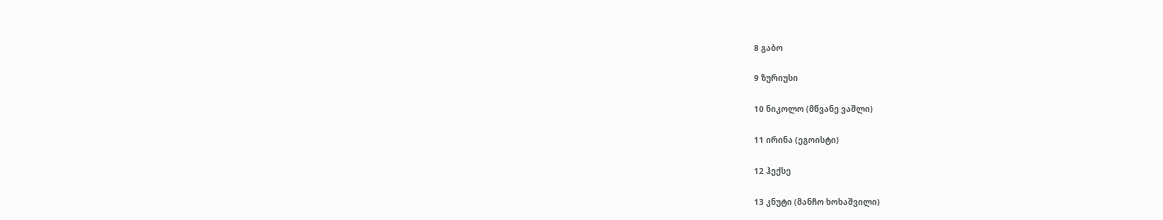8 გაბო

9 ზურიუსი

10 ნიკოლო (მწვანე ვაშლი)

11 ირინა (ეგოისტი)

12 ჰექსე

13 კნუტი (მანჩო ხოხაშვილი)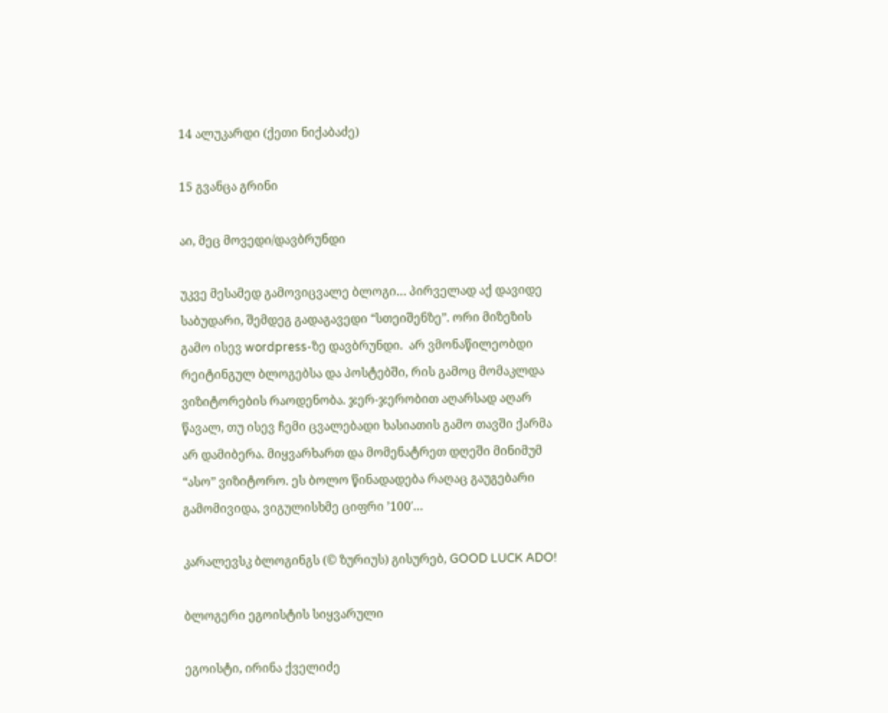14 ალუკარდი (ქეთი ნიქაბაძე)

15 გვანცა გრინი

აი, მეც მოვედი/დავბრუნდი

უკვე მესამედ გამოვიცვალე ბლოგი… პირველად აქ დავიდე საბუდარი, შემდეგ გადაგავედი “სთეიშენზე”. ორი მიზეზის გამო ისევ wordpress-ზე დავბრუნდი.  არ ვმონაწილეობდი რეიტინგულ ბლოგებსა და პოსტებში, რის გამოც მომაკლდა ვიზიტორების რაოდენობა. ჯერ-ჯერობით აღარსად აღარ წავალ, თუ ისევ ჩემი ცვალებადი ხასიათის გამო თავში ქარმა არ დამიბერა. მიყვარხართ და მომენატრეთ დღეში მინიმუმ “ასო” ვიზიტორო. ეს ბოლო წინადადება რაღაც გაუგებარი გამომივიდა, ვიგულისხმე ციფრი ’100′…

კარალევსკ ბლოგინგს (© ზურიუს) გისურებ, GOOD LUCK ADO!

ბლოგერი ეგოისტის სიყვარული

ეგოისტი, ირინა ქველიძე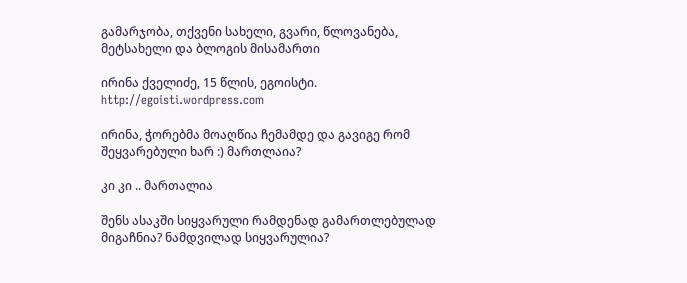გამარჯობა, თქვენი სახელი, გვარი, წლოვანება, მეტსახელი და ბლოგის მისამართი

ირინა ქველიძე, 15 წლის, ეგოისტი. http://egoisti.wordpress.com

ირინა, ჭორებმა მოაღწია ჩემამდე და გავიგე რომ შეყვარებული ხარ :) მართლაია?

კი კი .. მართალია

შენს ასაკში სიყვარული რამდენად გამართლებულად მიგაჩნია? ნამდვილად სიყვარულია?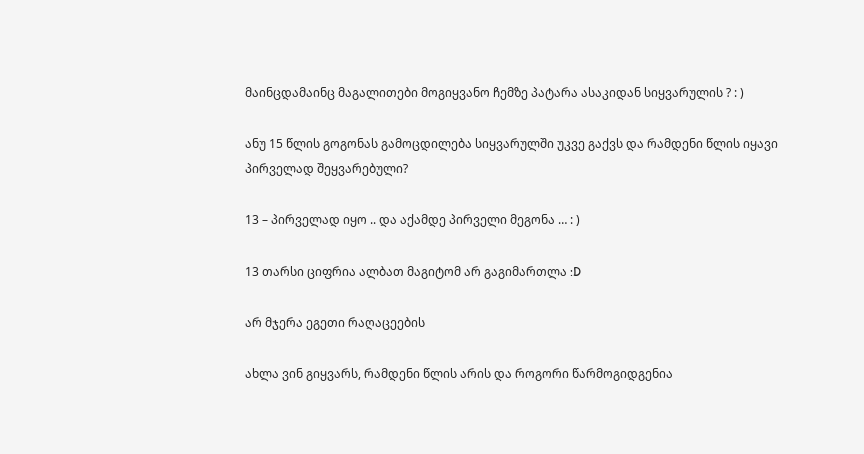მაინცდამაინც მაგალითები მოგიყვანო ჩემზე პატარა ასაკიდან სიყვარულის ? : )

ანუ 15 წლის გოგონას გამოცდილება სიყვარულში უკვე გაქვს და რამდენი წლის იყავი პირველად შეყვარებული?

13 – პირველად იყო .. და აქამდე პირველი მეგონა … : )

13 თარსი ციფრია ალბათ მაგიტომ არ გაგიმართლა :D

არ მჯერა ეგეთი რაღაცეების

ახლა ვინ გიყვარს, რამდენი წლის არის და როგორი წარმოგიდგენია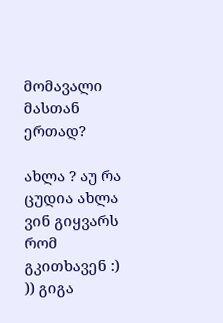მომავალი მასთან ერთად?

ახლა ? აუ რა ცუდია ახლა ვინ გიყვარს რომ გკითხავენ :) )) გიგა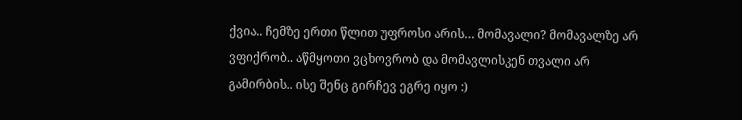ქვია.. ჩემზე ერთი წლით უფროსი არის… მომავალი? მომავალზე არ ვფიქრობ.. აწმყოთი ვცხოვრობ და მომავლისკენ თვალი არ გამირბის.. ისე შენც გირჩევ ეგრე იყო :)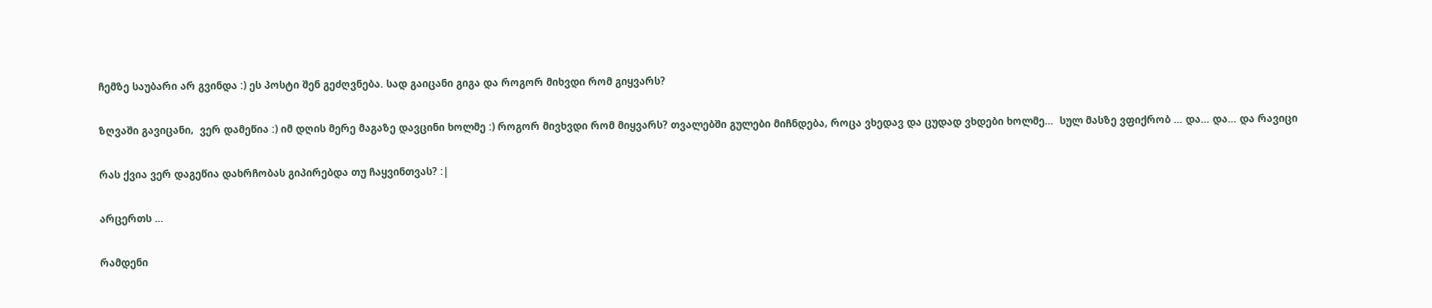ჩემზე საუბარი არ გვინდა :) ეს პოსტი შენ გეძღვნება. სად გაიცანი გიგა და როგორ მიხვდი რომ გიყვარს?

ზღვაში გავიცანი,  ვერ დამეწია :) იმ დღის მერე მაგაზე დავცინი ხოლმე :) როგორ მივხვდი რომ მიყვარს? თვალებში გულები მიჩნდება, როცა ვხედავ და ცუდად ვხდები ხოლმე…  სულ მასზე ვფიქრობ … და… და… და რავიცი

რას ქვია ვერ დაგეწია დახრჩობას გიპირებდა თუ ჩაყვინთვას? :|

არცერთს …

რამდენი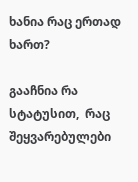ხანია რაც ერთად ხართ?

გააჩნია რა სტატუსით,  რაც შეყვარებულები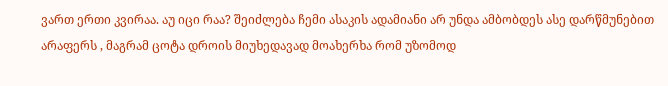ვართ ერთი კვირაა. აუ იცი რაა? შეიძლება ჩემი ასაკის ადამიანი არ უნდა ამბობდეს ასე დარწმუნებით არაფერს , მაგრამ ცოტა დროის მიუხედავად მოახერხა რომ უზომოდ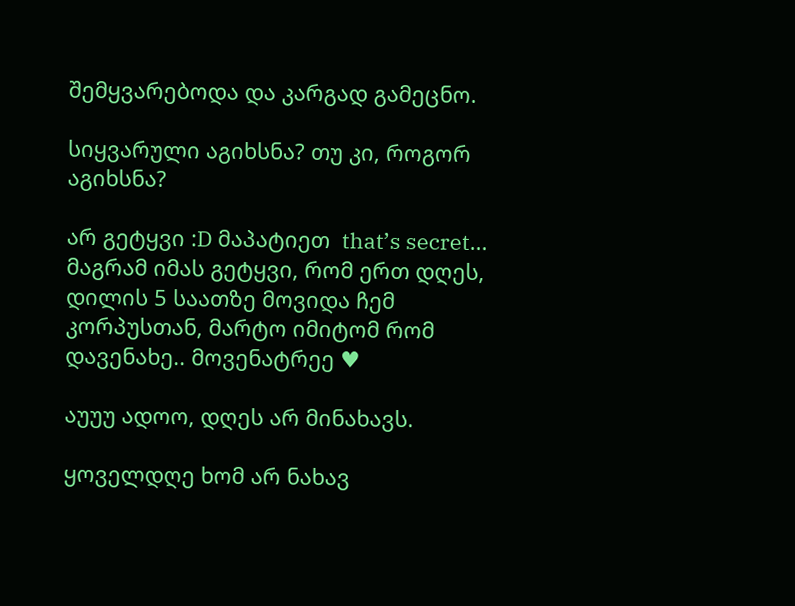შემყვარებოდა და კარგად გამეცნო.

სიყვარული აგიხსნა? თუ კი, როგორ აგიხსნა?

არ გეტყვი :D მაპატიეთ  that’s secret… მაგრამ იმას გეტყვი, რომ ერთ დღეს, დილის 5 საათზე მოვიდა ჩემ კორპუსთან, მარტო იმიტომ რომ დავენახე.. მოვენატრეე ♥

აუუუ ადოო, დღეს არ მინახავს.

ყოველდღე ხომ არ ნახავ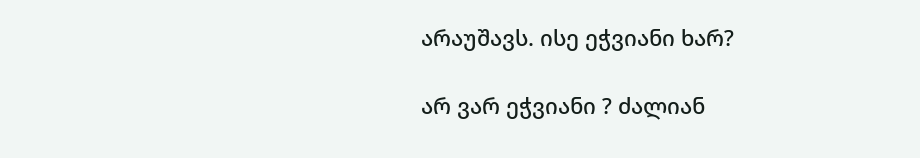არაუშავს. ისე ეჭვიანი ხარ?

არ ვარ ეჭვიანი ? ძალიან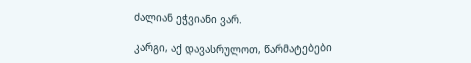ძალიან ეჭვიანი ვარ.

კარგი, აქ დავასრულოთ, წარმატებები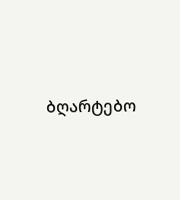ბღარტებო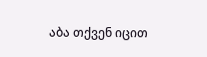აბა თქვენ იცით